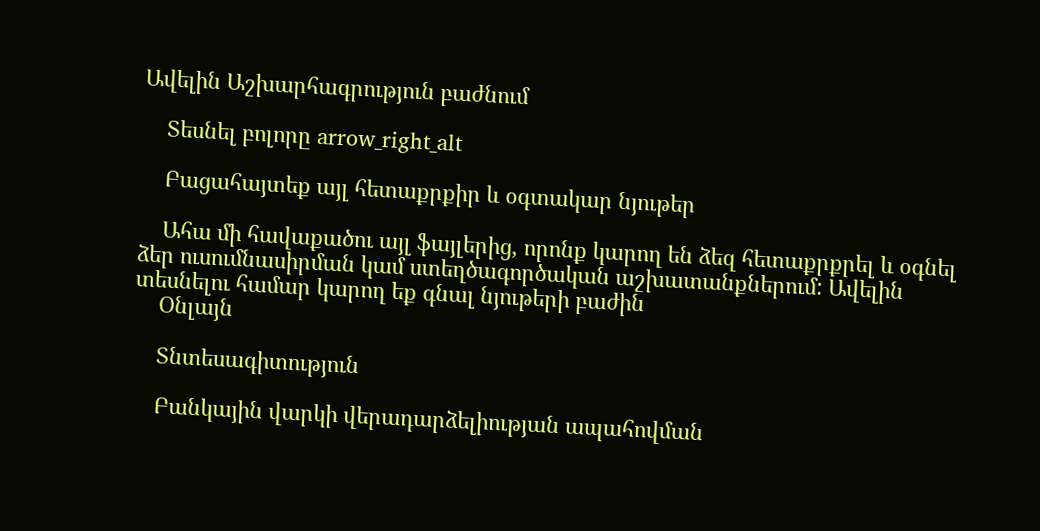Ավելին Աշխարհագրություն բաժնում

    Տեսնել բոլորը arrow_right_alt

    Բացահայտեք այլ հետաքրքիր և օգտակար նյութեր

    Ահա մի հավաքածու այլ ֆայլերից, որոնք կարող են ձեզ հետաքրքրել և օգնել ձեր ուսումնասիրման կամ ստեղծագործական աշխատանքներում: Ավելին տեսնելու համար կարող եք գնալ նյութերի բաժին
    Օնլայն

    Տնտեսագիտություն

    Բանկային վարկի վերադարձելիության ապահովման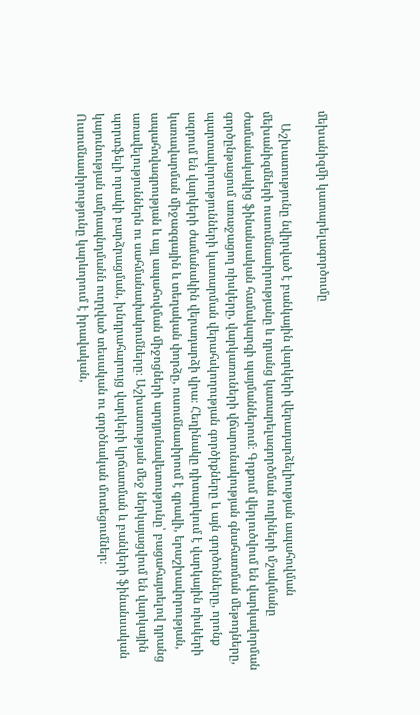մեխանիզմի կատարելագործումը

    Աշխատությունը նվիրված է բանկային վարկերի վերադարձելիության ապահովման մեխանիզմների ուսումնասիրությանը և դրանց կատարելագործման ուղիների մշակմանը ժամանակակից ֆինանսական համակարգի պայմաններում։ Գրքում վերլուծվում են վարկավորման գործընթացում առաջացող ռիսկերը, վարկառուների վճարունակության գնահատման մեթոդները, պարտավորությունների կատարման վերահսկողության գործիքները և այն գործոնները, որոնք ազդում են վարկերի ժամանակին վերադարձի վրա։ Հեղինակը դիտարկում է վարկային ռիսկերի կառավարման միջազգային և տեղական փորձը, ուսումնասիրում է գրավի, երաշխավորության, ապահովագրության և այլ ապահովման միջոցների արդյունավետությունը՝ բացահայտելով դրանց առավելություններն ու սահմանափակումները։ Աշխատության մեջ ներկայացվում են վարկային պորտֆելի որակի բարձրացման, խնդրահարույց վարկերի կրճատման և բանկերի ֆինանսական կայունության ամրապնդմանն ուղղված տեսական ու գործնական մոտեցումներ։ Ուսումնասիրությունը կարևորում է իրավական,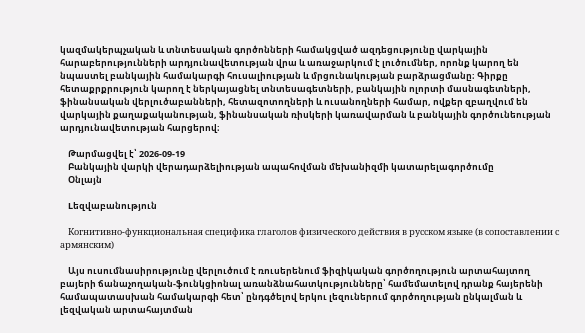կազմակերպչական և տնտեսական գործոնների համակցված ազդեցությունը վարկային հարաբերությունների արդյունավետության վրա և առաջարկում է լուծումներ, որոնք կարող են նպաստել բանկային համակարգի հուսալիության և մրցունակության բարձրացմանը։ Գիրքը հետաքրքրություն կարող է ներկայացնել տնտեսագետների, բանկային ոլորտի մասնագետների, ֆինանսական վերլուծաբանների, հետազոտողների և ուսանողների համար, ովքեր զբաղվում են վարկային քաղաքականության, ֆինանսական ռիսկերի կառավարման և բանկային գործունեության արդյունավետության հարցերով։

    Թարմացվել է՝ 2026-09-19
    Բանկային վարկի վերադարձելիության ապահովման մեխանիզմի կատարելագործումը
    Օնլայն

    Lեզվաբանություն

    Когнитивно-функциональная специфика глаголов физического действия в русском языке (в сопоставлении с армянским)

    Այս ուսումնասիրությունը վերլուծում է ռուսերենում ֆիզիկական գործողություն արտահայտող բայերի ճանաչողական-ֆունկցիոնալ առանձնահատկությունները՝ համեմատելով դրանք հայերենի համապատասխան համակարգի հետ՝ ընդգծելով երկու լեզուներում գործողության ընկալման և լեզվական արտահայտման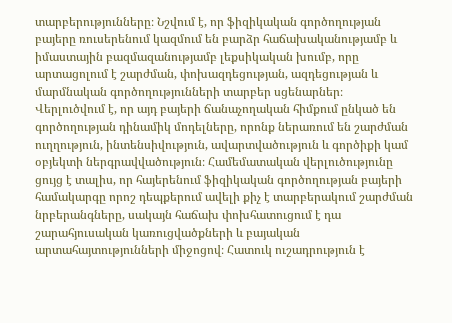տարբերությունները։ Նշվում է, որ ֆիզիկական գործողության բայերը ռուսերենում կազմում են բարձր հաճախականությամբ և իմաստային բազմազանությամբ լեքսիկական խումբ, որը արտացոլում է շարժման, փոխազդեցության, ազդեցության և մարմնական գործողությունների տարբեր սցենարներ։ Վերլուծվում է, որ այդ բայերի ճանաչողական հիմքում ընկած են գործողության դինամիկ մոդելները, որոնք ներառում են շարժման ուղղություն, ինտենսիվություն, ավարտվածություն և գործիքի կամ օբյեկտի ներգրավվածություն։ Համեմատական վերլուծությունը ցույց է տալիս, որ հայերենում ֆիզիկական գործողության բայերի համակարգը որոշ դեպքերում ավելի քիչ է տարբերակում շարժման նրբերանգները, սակայն հաճախ փոխհատուցում է դա շարահյուսական կառուցվածքների և բայական արտահայտությունների միջոցով։ Հատուկ ուշադրություն է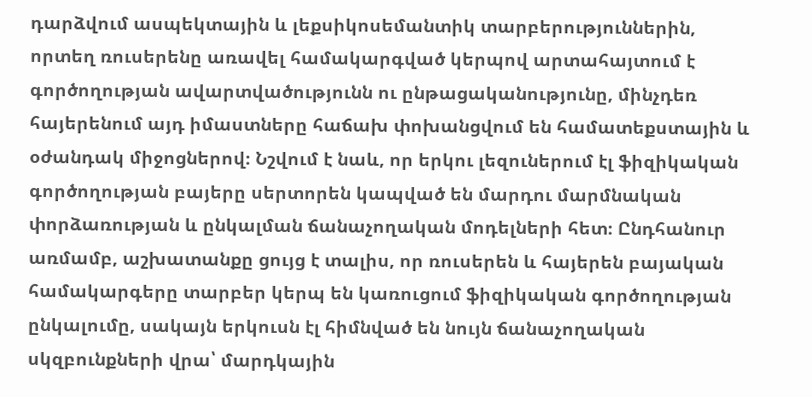դարձվում ասպեկտային և լեքսիկոսեմանտիկ տարբերություններին, որտեղ ռուսերենը առավել համակարգված կերպով արտահայտում է գործողության ավարտվածությունն ու ընթացականությունը, մինչդեռ հայերենում այդ իմաստները հաճախ փոխանցվում են համատեքստային և օժանդակ միջոցներով։ Նշվում է նաև, որ երկու լեզուներում էլ ֆիզիկական գործողության բայերը սերտորեն կապված են մարդու մարմնական փորձառության և ընկալման ճանաչողական մոդելների հետ։ Ընդհանուր առմամբ, աշխատանքը ցույց է տալիս, որ ռուսերեն և հայերեն բայական համակարգերը տարբեր կերպ են կառուցում ֆիզիկական գործողության ընկալումը, սակայն երկուսն էլ հիմնված են նույն ճանաչողական սկզբունքների վրա՝ մարդկային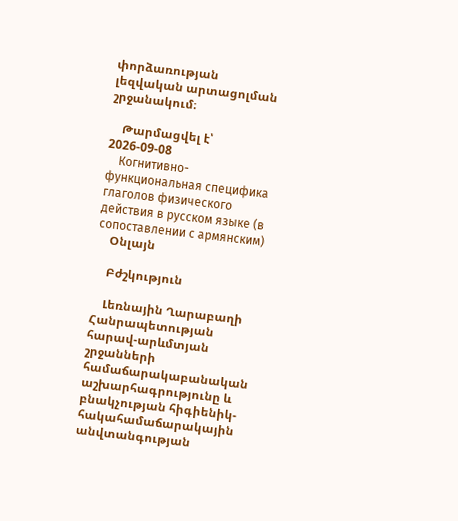փորձառության լեզվական արտացոլման շրջանակում։

    Թարմացվել է՝ 2026-09-08
    Когнитивно-функциональная специфика глаголов физического действия в русском языке (в сопоставлении с армянским)
    Օնլայն

    Բժշկություն

    Լեռնային Ղարաբաղի Հանրապետության հարավ-արևմտյան շրջանների համաճարակաբանական աշխարհագրությունը և բնակչության հիգիենիկ-հակահամաճարակային անվտանգության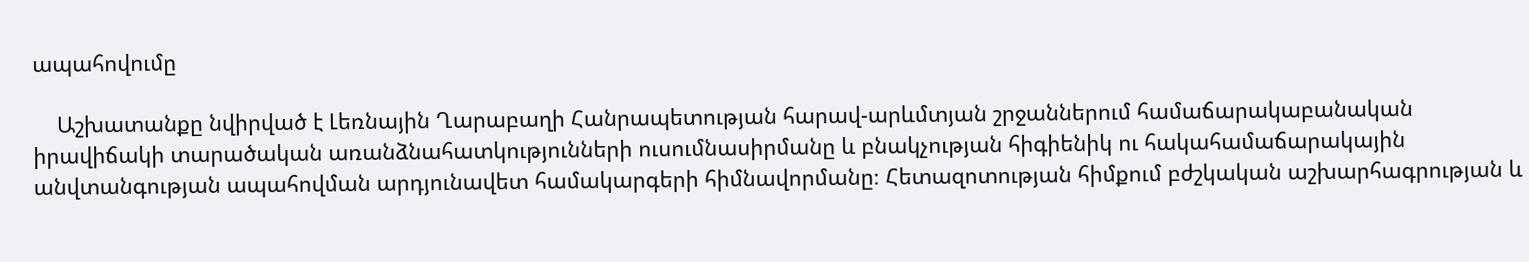ապահովումը

    Աշխատանքը նվիրված է Լեռնային Ղարաբաղի Հանրապետության հարավ-արևմտյան շրջաններում համաճարակաբանական իրավիճակի տարածական առանձնահատկությունների ուսումնասիրմանը և բնակչության հիգիենիկ ու հակահամաճարակային անվտանգության ապահովման արդյունավետ համակարգերի հիմնավորմանը։ Հետազոտության հիմքում բժշկական աշխարհագրության և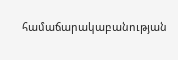համաճարակաբանության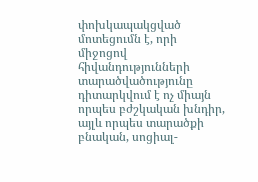փոխկապակցված մոտեցումն է, որի միջոցով հիվանդությունների տարածվածությունը դիտարկվում է ոչ միայն որպես բժշկական խնդիր, այլև որպես տարածքի բնական, սոցիալ-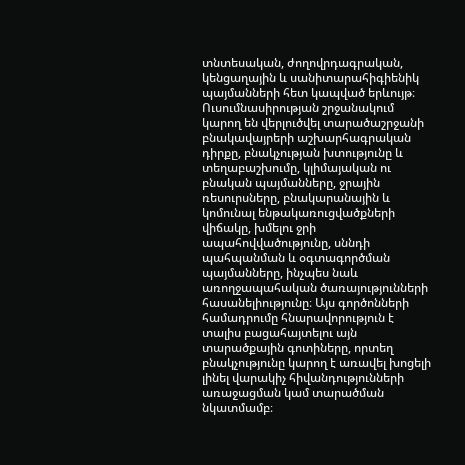տնտեսական, ժողովրդագրական, կենցաղային և սանիտարահիգիենիկ պայմանների հետ կապված երևույթ։ Ուսումնասիրության շրջանակում կարող են վերլուծվել տարածաշրջանի բնակավայրերի աշխարհագրական դիրքը, բնակչության խտությունը և տեղաբաշխումը, կլիմայական ու բնական պայմանները, ջրային ռեսուրսները, բնակարանային և կոմունալ ենթակառուցվածքների վիճակը, խմելու ջրի ապահովվածությունը, սննդի պահպանման և օգտագործման պայմանները, ինչպես նաև առողջապահական ծառայությունների հասանելիությունը։ Այս գործոնների համադրումը հնարավորություն է տալիս բացահայտելու այն տարածքային գոտիները, որտեղ բնակչությունը կարող է առավել խոցելի լինել վարակիչ հիվանդությունների առաջացման կամ տարածման նկատմամբ։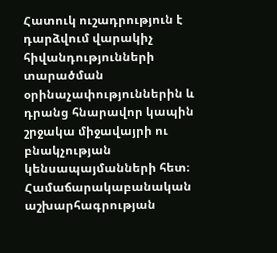Հատուկ ուշադրություն է դարձվում վարակիչ հիվանդությունների տարածման օրինաչափություններին և դրանց հնարավոր կապին շրջակա միջավայրի ու բնակչության կենսապայմանների հետ։ Համաճարակաբանական աշխարհագրության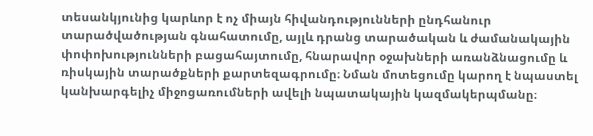տեսանկյունից կարևոր է ոչ միայն հիվանդությունների ընդհանուր տարածվածության գնահատումը, այլև դրանց տարածական և ժամանակային փոփոխությունների բացահայտումը, հնարավոր օջախների առանձնացումը և ռիսկային տարածքների քարտեզագրումը։ Նման մոտեցումը կարող է նպաստել կանխարգելիչ միջոցառումների ավելի նպատակային կազմակերպմանը։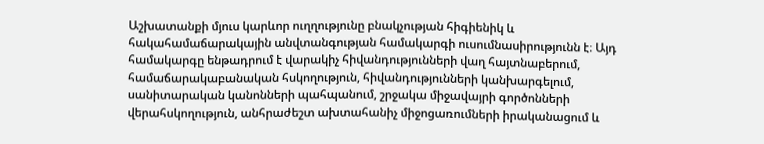Աշխատանքի մյուս կարևոր ուղղությունը բնակչության հիգիենիկ և հակահամաճարակային անվտանգության համակարգի ուսումնասիրությունն է։ Այդ համակարգը ենթադրում է վարակիչ հիվանդությունների վաղ հայտնաբերում, համաճարակաբանական հսկողություն, հիվանդությունների կանխարգելում, սանիտարական կանոնների պահպանում, շրջակա միջավայրի գործոնների վերահսկողություն, անհրաժեշտ ախտահանիչ միջոցառումների իրականացում և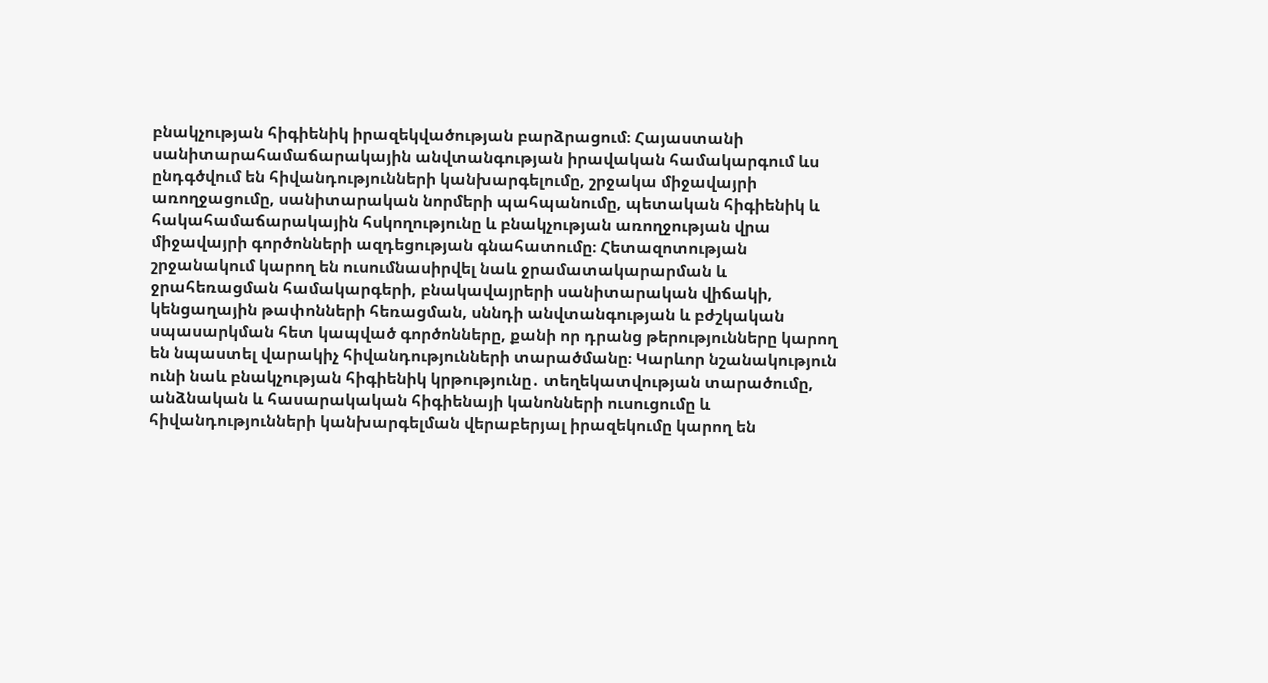բնակչության հիգիենիկ իրազեկվածության բարձրացում։ Հայաստանի սանիտարահամաճարակային անվտանգության իրավական համակարգում ևս ընդգծվում են հիվանդությունների կանխարգելումը, շրջակա միջավայրի առողջացումը, սանիտարական նորմերի պահպանումը, պետական հիգիենիկ և հակահամաճարակային հսկողությունը և բնակչության առողջության վրա միջավայրի գործոնների ազդեցության գնահատումը։ Հետազոտության շրջանակում կարող են ուսումնասիրվել նաև ջրամատակարարման և ջրահեռացման համակարգերի, բնակավայրերի սանիտարական վիճակի, կենցաղային թափոնների հեռացման, սննդի անվտանգության և բժշկական սպասարկման հետ կապված գործոնները, քանի որ դրանց թերությունները կարող են նպաստել վարակիչ հիվանդությունների տարածմանը։ Կարևոր նշանակություն ունի նաև բնակչության հիգիենիկ կրթությունը․ տեղեկատվության տարածումը, անձնական և հասարակական հիգիենայի կանոնների ուսուցումը և հիվանդությունների կանխարգելման վերաբերյալ իրազեկումը կարող են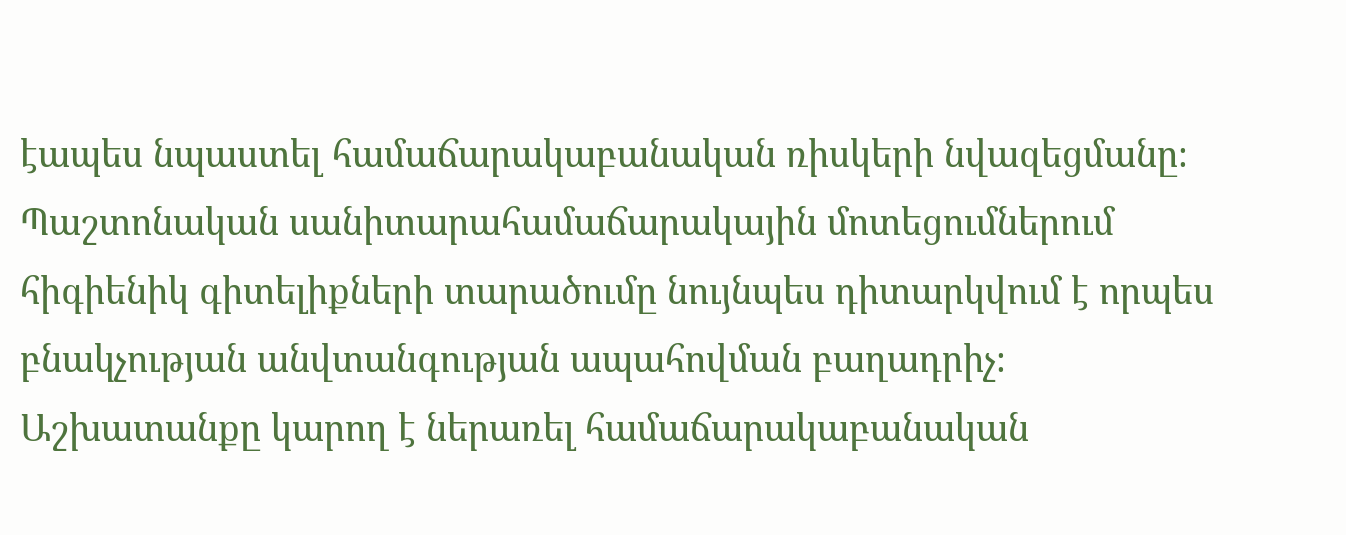էապես նպաստել համաճարակաբանական ռիսկերի նվազեցմանը։ Պաշտոնական սանիտարահամաճարակային մոտեցումներում հիգիենիկ գիտելիքների տարածումը նույնպես դիտարկվում է որպես բնակչության անվտանգության ապահովման բաղադրիչ։ Աշխատանքը կարող է ներառել համաճարակաբանական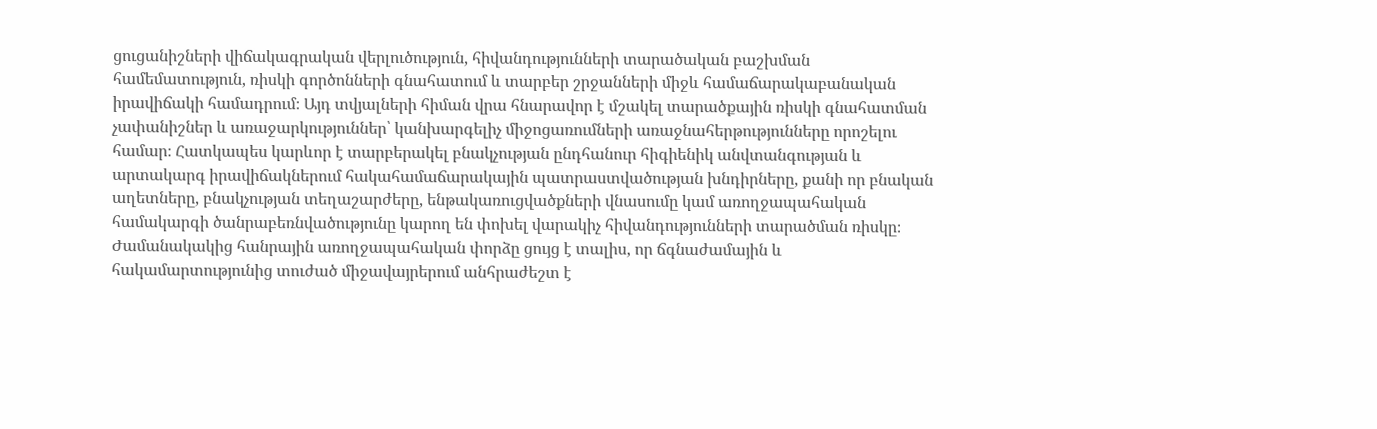ցուցանիշների վիճակագրական վերլուծություն, հիվանդությունների տարածական բաշխման համեմատություն, ռիսկի գործոնների գնահատում և տարբեր շրջանների միջև համաճարակաբանական իրավիճակի համադրում։ Այդ տվյալների հիման վրա հնարավոր է մշակել տարածքային ռիսկի գնահատման չափանիշներ և առաջարկություններ՝ կանխարգելիչ միջոցառումների առաջնահերթությունները որոշելու համար։ Հատկապես կարևոր է տարբերակել բնակչության ընդհանուր հիգիենիկ անվտանգության և արտակարգ իրավիճակներում հակահամաճարակային պատրաստվածության խնդիրները, քանի որ բնական աղետները, բնակչության տեղաշարժերը, ենթակառուցվածքների վնասումը կամ առողջապահական համակարգի ծանրաբեռնվածությունը կարող են փոխել վարակիչ հիվանդությունների տարածման ռիսկը։ Ժամանակակից հանրային առողջապահական փորձը ցույց է տալիս, որ ճգնաժամային և հակամարտությունից տուժած միջավայրերում անհրաժեշտ է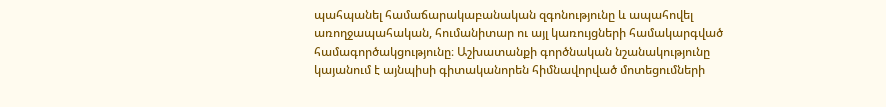պահպանել համաճարակաբանական զգոնությունը և ապահովել առողջապահական, հումանիտար ու այլ կառույցների համակարգված համագործակցությունը։ Աշխատանքի գործնական նշանակությունը կայանում է այնպիսի գիտականորեն հիմնավորված մոտեցումների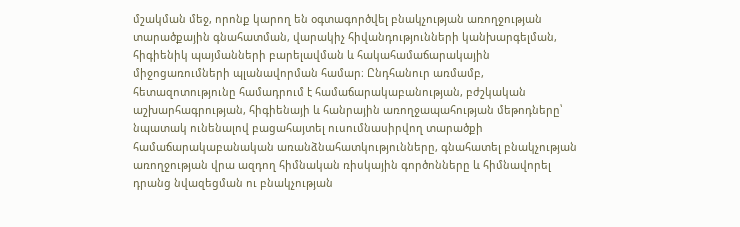մշակման մեջ, որոնք կարող են օգտագործվել բնակչության առողջության տարածքային գնահատման, վարակիչ հիվանդությունների կանխարգելման, հիգիենիկ պայմանների բարելավման և հակահամաճարակային միջոցառումների պլանավորման համար։ Ընդհանուր առմամբ, հետազոտությունը համադրում է համաճարակաբանության, բժշկական աշխարհագրության, հիգիենայի և հանրային առողջապահության մեթոդները՝ նպատակ ունենալով բացահայտել ուսումնասիրվող տարածքի համաճարակաբանական առանձնահատկությունները, գնահատել բնակչության առողջության վրա ազդող հիմնական ռիսկային գործոնները և հիմնավորել դրանց նվազեցման ու բնակչության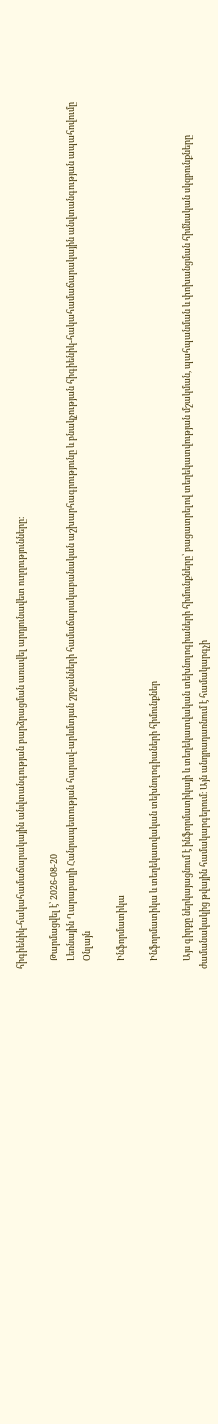հիգիենիկ-հակահամաճարակային անվտանգության բարձրացման առավել արդյունավետ ուղղությունները։

    Թարմացվել է՝ 2026-08-20
    Լեռնային Ղարաբաղի Հանրապետության հարավ-արևմտյան շրջանների համաճարակաբանական աշխարհագրությունը և բնակչության հիգիենիկ-հակահամաճարակային անվտանգության ապահովումը
    Օնլայն

    Ինֆորմատիկա

    Ինֆորմատիկա և տեղեկատվական տեխնոլոգիաների հիմունքներ

    Այս գիրքը ներկայացնում է ինֆորմատիկայի և տեղեկատվական տեխնոլոգիաների հիմունքները՝ բացատրելով տեղեկատվության մշակման, պահպանման և փոխանցման հիմնական սկզբունքները ժամանակակից թվային համակարգերում։ Այն անդրադառնում է համակարգչի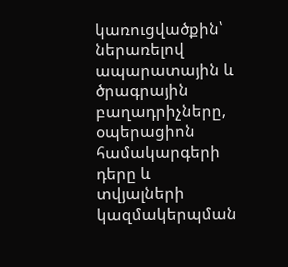կառուցվածքին՝ ներառելով ապարատային և ծրագրային բաղադրիչները, օպերացիոն համակարգերի դերը և տվյալների կազմակերպման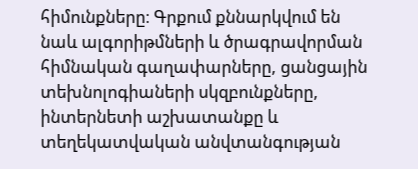հիմունքները։ Գրքում քննարկվում են նաև ալգորիթմների և ծրագրավորման հիմնական գաղափարները, ցանցային տեխնոլոգիաների սկզբունքները, ինտերնետի աշխատանքը և տեղեկատվական անվտանգության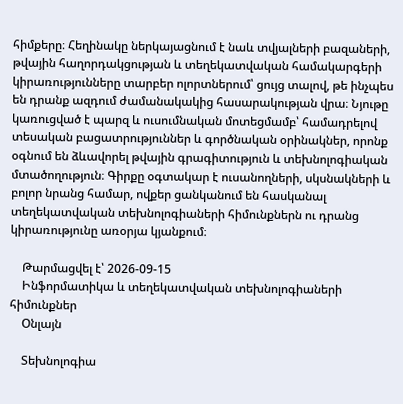հիմքերը։ Հեղինակը ներկայացնում է նաև տվյալների բազաների, թվային հաղորդակցության և տեղեկատվական համակարգերի կիրառությունները տարբեր ոլորտներում՝ ցույց տալով, թե ինչպես են դրանք ազդում ժամանակակից հասարակության վրա։ Նյութը կառուցված է պարզ և ուսումնական մոտեցմամբ՝ համադրելով տեսական բացատրություններ և գործնական օրինակներ, որոնք օգնում են ձևավորել թվային գրագիտություն և տեխնոլոգիական մտածողություն։ Գիրքը օգտակար է ուսանողների, սկսնակների և բոլոր նրանց համար, ովքեր ցանկանում են հասկանալ տեղեկատվական տեխնոլոգիաների հիմունքներն ու դրանց կիրառությունը առօրյա կյանքում։

    Թարմացվել է՝ 2026-09-15
    Ինֆորմատիկա և տեղեկատվական տեխնոլոգիաների հիմունքներ
    Օնլայն

    Տեխնոլոգիա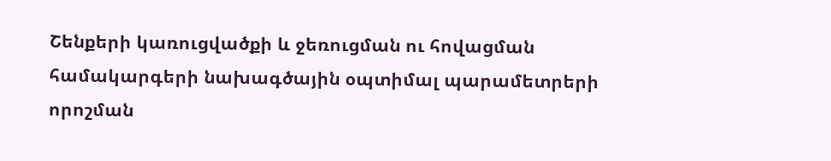Շենքերի կառուցվածքի և ջեռուցման ու հովացման համակարգերի նախագծային օպտիմալ պարամետրերի որոշման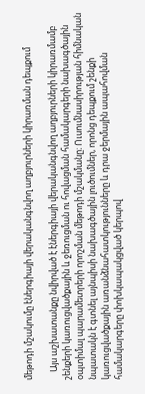մեթոդի մշակումը էներգիայի վերականգնվող աղբյուրների կիրառման դեպքում

    Այս աշխատանքը նվիրված է էներգիայի վերականգնվող աղբյուրների կիրառմամբ շենքերի կառուցվածքային և ջեռուցման ու հովացման համակարգերի նախագծային օպտիմալ պարամետրերի որոշման մեթոդի մշակմանը։ Ուսումնասիրության հիմնական նպատակն է գտնել այնպիսի նախագծային լուծումներ, որոնց դեպքում շենքի կառուցվածքային առանձնահատկությունները և դրա ջերմային ապահովման համակարգերը փոխկապակցված կերպով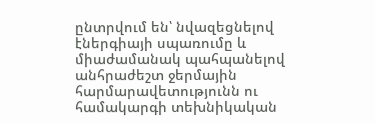ընտրվում են՝ նվազեցնելով էներգիայի սպառումը և միաժամանակ պահպանելով անհրաժեշտ ջերմային հարմարավետությունն ու համակարգի տեխնիկական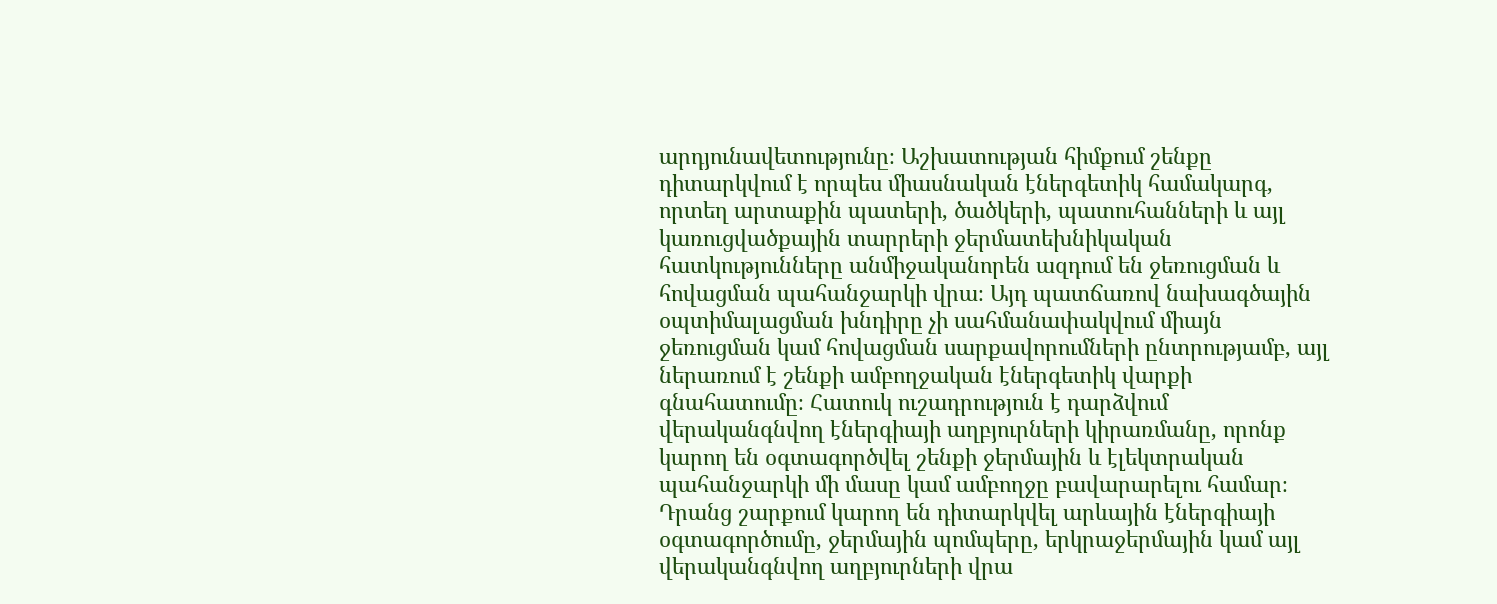արդյունավետությունը։ Աշխատության հիմքում շենքը դիտարկվում է որպես միասնական էներգետիկ համակարգ, որտեղ արտաքին պատերի, ծածկերի, պատուհանների և այլ կառուցվածքային տարրերի ջերմատեխնիկական հատկությունները անմիջականորեն ազդում են ջեռուցման և հովացման պահանջարկի վրա։ Այդ պատճառով նախագծային օպտիմալացման խնդիրը չի սահմանափակվում միայն ջեռուցման կամ հովացման սարքավորումների ընտրությամբ, այլ ներառում է շենքի ամբողջական էներգետիկ վարքի գնահատումը։ Հատուկ ուշադրություն է դարձվում վերականգնվող էներգիայի աղբյուրների կիրառմանը, որոնք կարող են օգտագործվել շենքի ջերմային և էլեկտրական պահանջարկի մի մասը կամ ամբողջը բավարարելու համար։ Դրանց շարքում կարող են դիտարկվել արևային էներգիայի օգտագործումը, ջերմային պոմպերը, երկրաջերմային կամ այլ վերականգնվող աղբյուրների վրա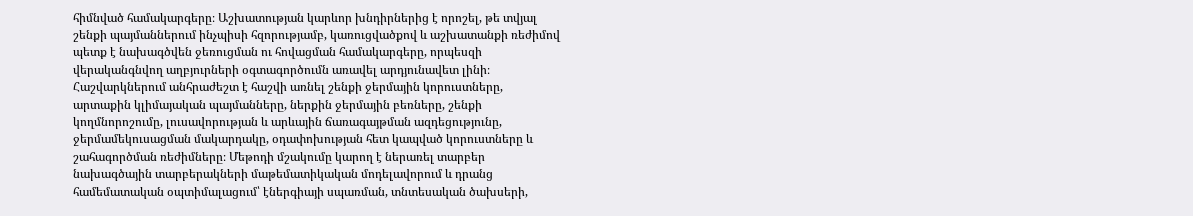հիմնված համակարգերը։ Աշխատության կարևոր խնդիրներից է որոշել, թե տվյալ շենքի պայմաններում ինչպիսի հզորությամբ, կառուցվածքով և աշխատանքի ռեժիմով պետք է նախագծվեն ջեռուցման ու հովացման համակարգերը, որպեսզի վերականգնվող աղբյուրների օգտագործումն առավել արդյունավետ լինի։ Հաշվարկներում անհրաժեշտ է հաշվի առնել շենքի ջերմային կորուստները, արտաքին կլիմայական պայմանները, ներքին ջերմային բեռները, շենքի կողմնորոշումը, լուսավորության և արևային ճառագայթման ազդեցությունը, ջերմամեկուսացման մակարդակը, օդափոխության հետ կապված կորուստները և շահագործման ռեժիմները։ Մեթոդի մշակումը կարող է ներառել տարբեր նախագծային տարբերակների մաթեմատիկական մոդելավորում և դրանց համեմատական օպտիմալացում՝ էներգիայի սպառման, տնտեսական ծախսերի,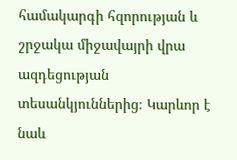համակարգի հզորության և շրջակա միջավայրի վրա ազդեցության տեսանկյուններից։ Կարևոր է նաև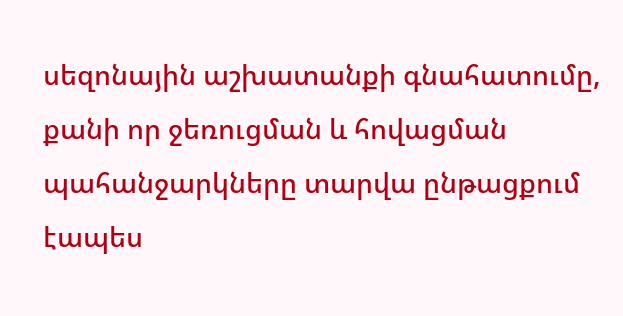սեզոնային աշխատանքի գնահատումը, քանի որ ջեռուցման և հովացման պահանջարկները տարվա ընթացքում էապես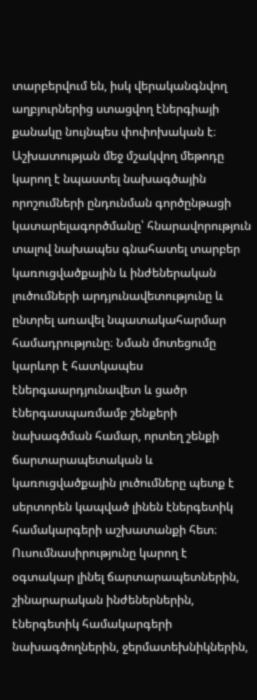տարբերվում են, իսկ վերականգնվող աղբյուրներից ստացվող էներգիայի քանակը նույնպես փոփոխական է։ Աշխատության մեջ մշակվող մեթոդը կարող է նպաստել նախագծային որոշումների ընդունման գործընթացի կատարելագործմանը՝ հնարավորություն տալով նախապես գնահատել տարբեր կառուցվածքային և ինժեներական լուծումների արդյունավետությունը և ընտրել առավել նպատակահարմար համադրությունը։ Նման մոտեցումը կարևոր է հատկապես էներգաարդյունավետ և ցածր էներգասպառմամբ շենքերի նախագծման համար, որտեղ շենքի ճարտարապետական և կառուցվածքային լուծումները պետք է սերտորեն կապված լինեն էներգետիկ համակարգերի աշխատանքի հետ։ Ուսումնասիրությունը կարող է օգտակար լինել ճարտարապետներին, շինարարական ինժեներներին, էներգետիկ համակարգերի նախագծողներին, ջերմատեխնիկներին,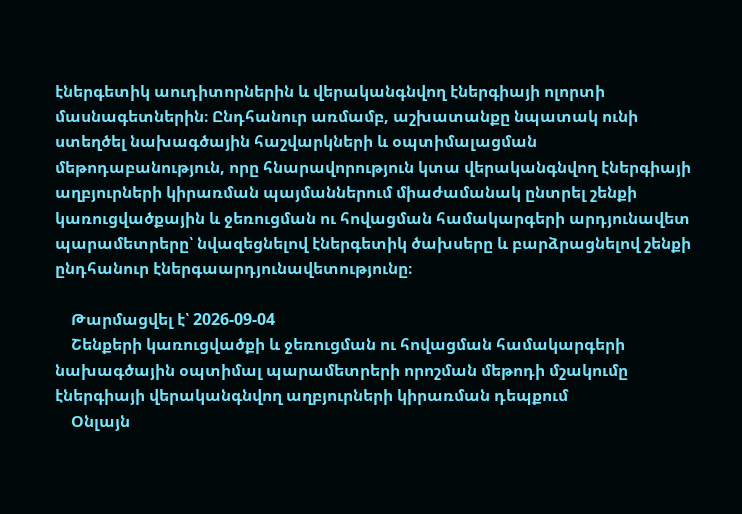էներգետիկ աուդիտորներին և վերականգնվող էներգիայի ոլորտի մասնագետներին։ Ընդհանուր առմամբ, աշխատանքը նպատակ ունի ստեղծել նախագծային հաշվարկների և օպտիմալացման մեթոդաբանություն, որը հնարավորություն կտա վերականգնվող էներգիայի աղբյուրների կիրառման պայմաններում միաժամանակ ընտրել շենքի կառուցվածքային և ջեռուցման ու հովացման համակարգերի արդյունավետ պարամետրերը՝ նվազեցնելով էներգետիկ ծախսերը և բարձրացնելով շենքի ընդհանուր էներգաարդյունավետությունը։

    Թարմացվել է՝ 2026-09-04
    Շենքերի կառուցվածքի և ջեռուցման ու հովացման համակարգերի նախագծային օպտիմալ պարամետրերի որոշման մեթոդի մշակումը էներգիայի վերականգնվող աղբյուրների կիրառման դեպքում
    Օնլայն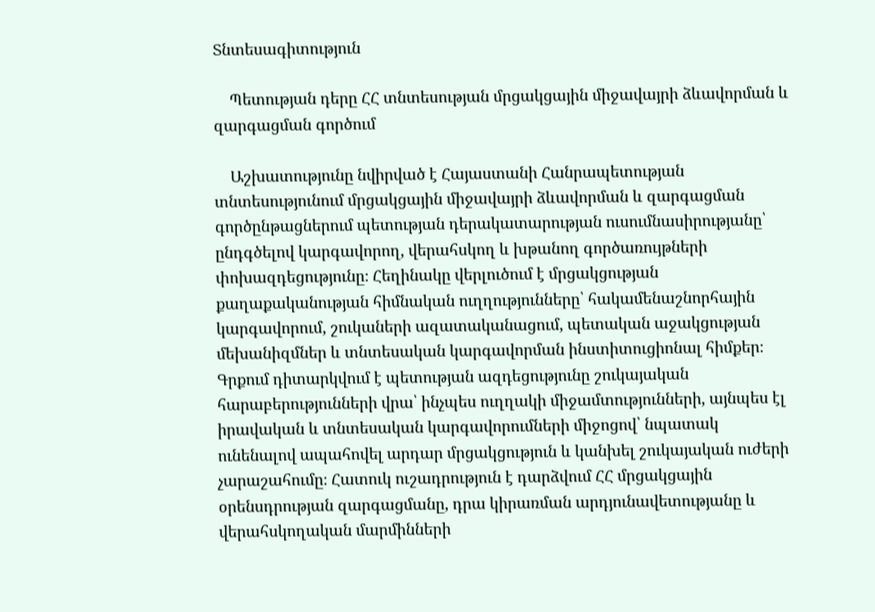Տնտեսագիտություն

    Պետության դերը ՀՀ տնտեսության մրցակցային միջավայրի ձևավորման և զարգացման գործում

    Աշխատությունը նվիրված է Հայաստանի Հանրապետության տնտեսությունում մրցակցային միջավայրի ձևավորման և զարգացման գործընթացներում պետության դերակատարության ուսումնասիրությանը՝ ընդգծելով կարգավորող, վերահսկող և խթանող գործառույթների փոխազդեցությունը։ Հեղինակը վերլուծում է մրցակցության քաղաքականության հիմնական ուղղությունները՝ հակամենաշնորհային կարգավորում, շուկաների ազատականացում, պետական աջակցության մեխանիզմներ և տնտեսական կարգավորման ինստիտուցիոնալ հիմքեր։ Գրքում դիտարկվում է պետության ազդեցությունը շուկայական հարաբերությունների վրա՝ ինչպես ուղղակի միջամտությունների, այնպես էլ իրավական և տնտեսական կարգավորումների միջոցով՝ նպատակ ունենալով ապահովել արդար մրցակցություն և կանխել շուկայական ուժերի չարաշահումը։ Հատուկ ուշադրություն է դարձվում ՀՀ մրցակցային օրենսդրության զարգացմանը, դրա կիրառման արդյունավետությանը և վերահսկողական մարմինների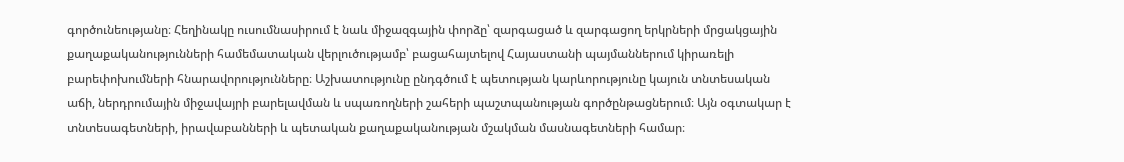գործունեությանը։ Հեղինակը ուսումնասիրում է նաև միջազգային փորձը՝ զարգացած և զարգացող երկրների մրցակցային քաղաքականությունների համեմատական վերլուծությամբ՝ բացահայտելով Հայաստանի պայմաններում կիրառելի բարեփոխումների հնարավորությունները։ Աշխատությունը ընդգծում է պետության կարևորությունը կայուն տնտեսական աճի, ներդրումային միջավայրի բարելավման և սպառողների շահերի պաշտպանության գործընթացներում։ Այն օգտակար է տնտեսագետների, իրավաբանների և պետական քաղաքականության մշակման մասնագետների համար։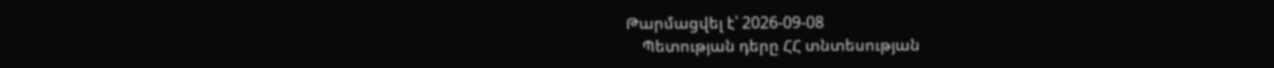Թարմացվել է՝ 2026-09-08
    Պետության դերը ՀՀ տնտեսության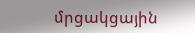մրցակցային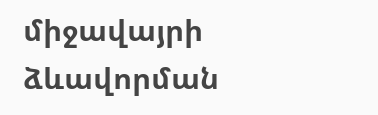միջավայրի ձևավորման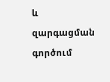և զարգացման գործում